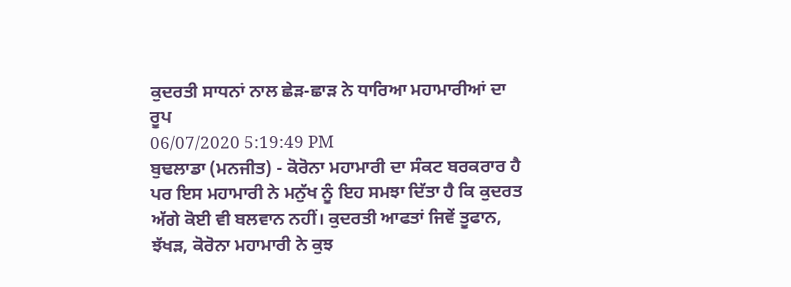ਕੁਦਰਤੀ ਸਾਧਨਾਂ ਨਾਲ ਛੇੜ-ਛਾੜ ਨੇ ਧਾਰਿਆ ਮਹਾਮਾਰੀਆਂ ਦਾ ਰੂਪ
06/07/2020 5:19:49 PM
ਬੁਢਲਾਡਾ (ਮਨਜੀਤ) - ਕੋਰੋਨਾ ਮਹਾਮਾਰੀ ਦਾ ਸੰਕਟ ਬਰਕਰਾਰ ਹੈ ਪਰ ਇਸ ਮਹਾਮਾਰੀ ਨੇ ਮਨੁੱਖ ਨੂੰ ਇਹ ਸਮਝਾ ਦਿੱਤਾ ਹੈ ਕਿ ਕੁਦਰਤ ਅੱਗੇ ਕੋਈ ਵੀ ਬਲਵਾਨ ਨਹੀਂ। ਕੁਦਰਤੀ ਆਫਤਾਂ ਜਿਵੇਂ ਤੂਫਾਨ, ਝੱਖੜ, ਕੋਰੋਨਾ ਮਹਾਮਾਰੀ ਨੇ ਕੁਝ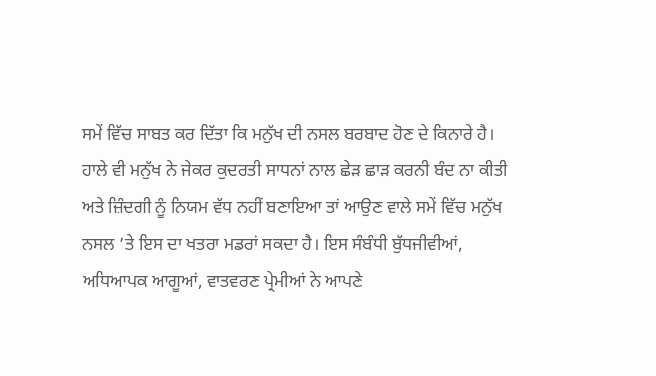ਸਮੇਂ ਵਿੱਚ ਸਾਬਤ ਕਰ ਦਿੱਤਾ ਕਿ ਮਨੁੱਖ ਦੀ ਨਸਲ ਬਰਬਾਦ ਹੋਣ ਦੇ ਕਿਨਾਰੇ ਹੈ। ਹਾਲੇ ਵੀ ਮਨੁੱਖ ਨੇ ਜੇਕਰ ਕੁਦਰਤੀ ਸਾਧਨਾਂ ਨਾਲ ਛੇੜ ਛਾੜ ਕਰਨੀ ਬੰਦ ਨਾ ਕੀਤੀ ਅਤੇ ਜ਼ਿੰਦਗੀ ਨੂੰ ਨਿਯਮ ਵੱਧ ਨਹੀਂ ਬਣਾਇਆ ਤਾਂ ਆਉਣ ਵਾਲੇ ਸਮੇਂ ਵਿੱਚ ਮਨੁੱਖ ਨਸਲ ’ਤੇ ਇਸ ਦਾ ਖਤਰਾ ਮਡਰਾਂ ਸਕਦਾ ਹੈ। ਇਸ ਸੰਬੰਧੀ ਬੁੱਧਜੀਵੀਆਂ, ਅਧਿਆਪਕ ਆਗੂਆਂ, ਵਾਤਵਰਣ ਪ੍ਰੇਮੀਆਂ ਨੇ ਆਪਣੇ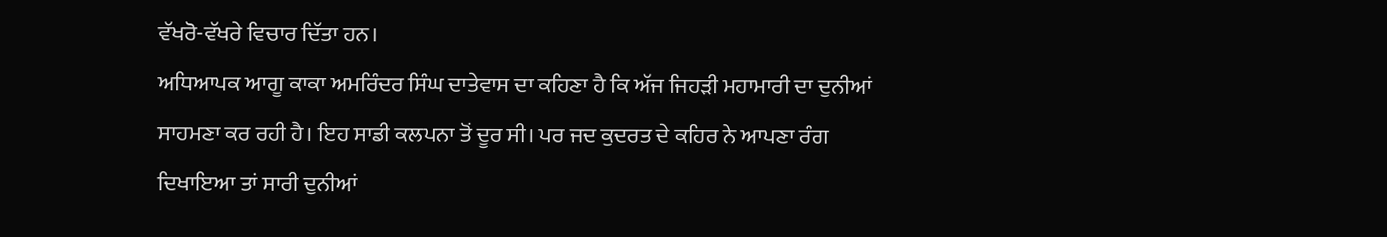ਵੱਖਰੋ-ਵੱਖਰੇ ਵਿਚਾਰ ਦਿੱਤਾ ਹਨ।
ਅਧਿਆਪਕ ਆਗੂ ਕਾਕਾ ਅਮਰਿੰਦਰ ਸਿੰਘ ਦਾਤੇਵਾਸ ਦਾ ਕਹਿਣਾ ਹੈ ਕਿ ਅੱਜ ਜਿਹੜੀ ਮਹਾਮਾਰੀ ਦਾ ਦੁਨੀਆਂ ਸਾਹਮਣਾ ਕਰ ਰਹੀ ਹੈ। ਇਹ ਸਾਡੀ ਕਲਪਨਾ ਤੋਂ ਦੂਰ ਸੀ। ਪਰ ਜਦ ਕੁਦਰਤ ਦੇ ਕਹਿਰ ਨੇ ਆਪਣਾ ਰੰਗ ਦਿਖਾਇਆ ਤਾਂ ਸਾਰੀ ਦੁਨੀਆਂ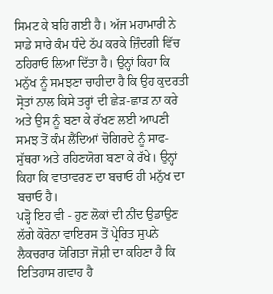ਸਿਮਟ ਕੇ ਬਹਿ ਗਈ ਹੈ। ਅੱਜ ਮਹਾਮਾਰੀ ਨੇ ਸਾਡੇ ਸਾਰੇ ਕੰਮ ਧੰਦੇ ਠੱਪ ਕਰਕੇ ਜ਼ਿੰਦਗੀ ਵਿੱਚ ਠਹਿਰਾਓ ਲਿਆ ਦਿੱਤਾ ਹੈ। ਉਨ੍ਹਾਂ ਕਿਹਾ ਕਿ ਮਨੁੱਖ ਨੂੰ ਸਮਝਣਾ ਚਾਹੀਦਾ ਹੈ ਕਿ ਉਹ ਕੁਦਰਤੀ ਸ੍ਰੋਤਾਂ ਨਾਲ ਕਿਸੇ ਤਰ੍ਹਾਂ ਦੀ ਛੇੜ-ਛਾੜ ਨਾ ਕਰੇ ਅਤੇ ਉਸ ਨੂੰ ਬਣਾ ਕੇ ਰੱਖਣ ਲਈ ਆਪਣੀ ਸਮਝ ਤੋਂ ਕੰਮ ਲੈਂਦਿਆਂ ਚੋਗਿਰਦੇ ਨੂੰ ਸਾਫ-ਸੁੱਥਰਾ ਅਤੇ ਰਹਿਣਯੋਗ ਬਣਾ ਕੇ ਰੱਖੇ। ਉਨ੍ਹਾਂ ਕਿਹਾ ਕਿ ਵਾਤਾਵਰਣ ਦਾ ਬਚਾਓ ਹੀ ਮਨੁੱਖ ਦਾ ਬਚਾਓ ਹੈ।
ਪੜ੍ਹੋ ਇਹ ਵੀ - ਹੁਣ ਲੋਕਾਂ ਦੀ ਨੀਂਦ ਉਡਾਉਣ ਲੱਗੇ ਕੋਰੋਨਾ ਵਾਇਰਸ ਤੋਂ ਪ੍ਰੇਰਿਤ ਸੁਪਨੇ
ਲੈਕਚਰਾਰ ਯੋਗਿਤਾ ਜੋਸ਼ੀ ਦਾ ਕਹਿਣਾ ਹੈ ਕਿ ਇਤਿਹਾਸ ਗਵਾਹ ਹੈ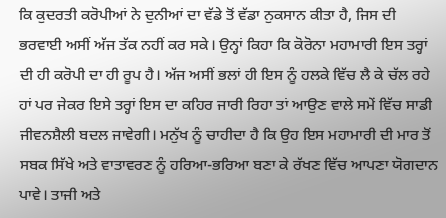ਕਿ ਕੁਦਰਤੀ ਕਰੋਪੀਆਂ ਨੇ ਦੁਨੀਆਂ ਦਾ ਵੱਡੇ ਤੋਂ ਵੱਡਾ ਨੁਕਸਾਨ ਕੀਤਾ ਹੈ, ਜਿਸ ਦੀ ਭਰਵਾਈ ਅਸੀਂ ਅੱਜ ਤੱਕ ਨਹੀਂ ਕਰ ਸਕੇ। ਉਨ੍ਹਾਂ ਕਿਹਾ ਕਿ ਕੋਰੋਨਾ ਮਹਾਮਾਰੀ ਇਸ ਤਰ੍ਹਾਂ ਦੀ ਹੀ ਕਰੋਪੀ ਦਾ ਹੀ ਰੂਪ ਹੈ। ਅੱਜ ਅਸੀਂ ਭਲਾਂ ਹੀ ਇਸ ਨੂੰ ਹਲਕੇ ਵਿੱਚ ਲੈ ਕੇ ਚੱਲ ਰਹੇ ਹਾਂ ਪਰ ਜੇਕਰ ਇਸੇ ਤਰ੍ਹਾਂ ਇਸ ਦਾ ਕਹਿਰ ਜਾਰੀ ਰਿਹਾ ਤਾਂ ਆਉਣ ਵਾਲੇ ਸਮੇਂ ਵਿੱਚ ਸਾਡੀ ਜੀਵਨਸ਼ੈਲੀ ਬਦਲ ਜਾਵੇਗੀ। ਮਨੁੱਖ ਨੂੰ ਚਾਹੀਦਾ ਹੈ ਕਿ ਉਹ ਇਸ ਮਹਾਮਾਰੀ ਦੀ ਮਾਰ ਤੋਂ ਸਬਕ ਸਿੱਖੇ ਅਤੇ ਵਾਤਾਵਰਣ ਨੂੰ ਹਰਿਆ-ਭਰਿਆ ਬਣਾ ਕੇ ਰੱਖਣ ਵਿੱਚ ਆਪਣਾ ਯੋਗਦਾਨ ਪਾਵੇ। ਤਾਜੀ ਅਤੇ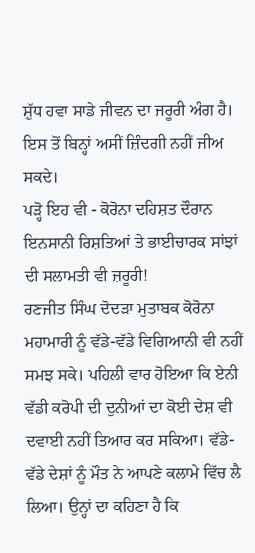ਸ਼ੁੱਧ ਹਵਾ ਸਾਡੇ ਜੀਵਨ ਦਾ ਜਰੂਰੀ ਅੰਗ ਹੈ। ਇਸ ਤੋਂ ਬਿਨ੍ਹਾਂ ਅਸੀਂ ਜ਼ਿੰਦਗੀ ਨਹੀਂ ਜੀਅ ਸਕਦੇ।
ਪੜ੍ਹੋ ਇਹ ਵੀ - ਕੋਰੋਨਾ ਦਹਿਸ਼ਤ ਦੌਰਾਨ ਇਨਸਾਨੀ ਰਿਸ਼ਤਿਆਂ ਤੇ ਭਾਈਚਾਰਕ ਸਾਂਝਾਂ ਦੀ ਸਲਾਮਤੀ ਵੀ ਜ਼ਰੂਰੀ!
ਰਣਜੀਤ ਸਿੰਘ ਦੋਦੜਾ ਮੁਤਾਬਕ ਕੋਰੋਨਾ ਮਹਾਮਾਰੀ ਨੂੰ ਵੱਡੇ-ਵੱਡੇ ਵਿਗਿਆਨੀ ਵੀ ਨਹੀਂ ਸਮਝ ਸਕੇ। ਪਹਿਲੀ ਵਾਰ ਹੋਇਆ ਕਿ ਏਨੀ ਵੱਡੀ ਕਰੋਪੀ ਦੀ ਦੁਨੀਆਂ ਦਾ ਕੋਈ ਦੇਸ਼ ਵੀ ਦਵਾਈ ਨਹੀਂ ਤਿਆਰ ਕਰ ਸਕਿਆ। ਵੱਡੇ-ਵੱਡੇ ਦੇਸ਼ਾਂ ਨੂੰ ਮੌਤ ਨੇ ਆਪਣੇ ਕਲਾਮੇ ਵਿੱਚ ਲੈ ਲਿਆ। ਉਨ੍ਹਾਂ ਦਾ ਕਹਿਣਾ ਹੈ ਕਿ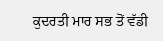ਕੁਦਰਤੀ ਮਾਰ ਸਭ ਤੋਂ ਵੱਡੀ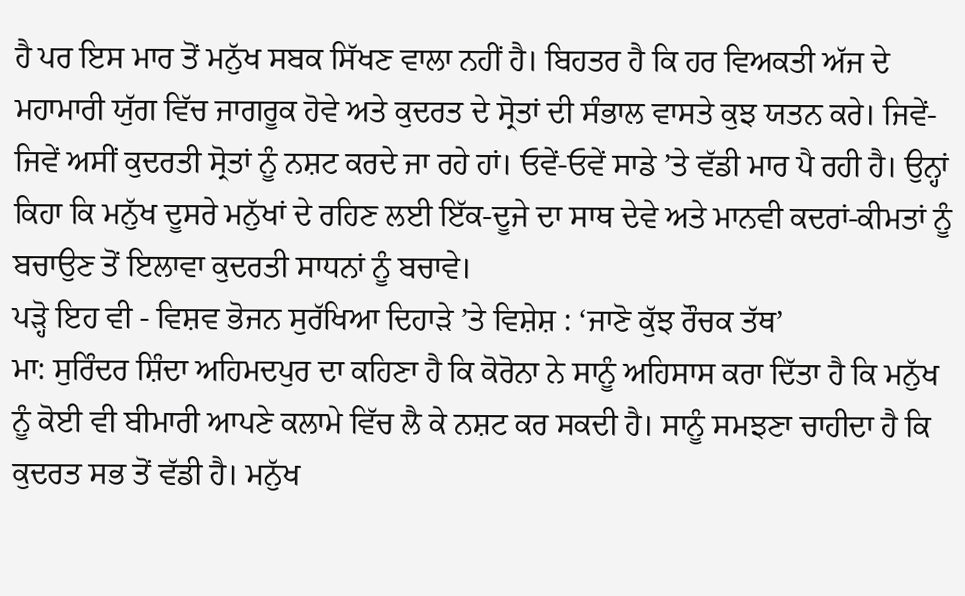ਹੈ ਪਰ ਇਸ ਮਾਰ ਤੋਂ ਮਨੁੱਖ ਸਬਕ ਸਿੱਖਣ ਵਾਲਾ ਨਹੀਂ ਹੈ। ਬਿਹਤਰ ਹੈ ਕਿ ਹਰ ਵਿਅਕਤੀ ਅੱਜ ਦੇ ਮਹਾਮਾਰੀ ਯੁੱਗ ਵਿੱਚ ਜਾਗਰੂਕ ਹੋਵੇ ਅਤੇ ਕੁਦਰਤ ਦੇ ਸ੍ਰੋਤਾਂ ਦੀ ਸੰਭਾਲ ਵਾਸਤੇ ਕੁਝ ਯਤਨ ਕਰੇ। ਜਿਵੇਂ-ਜਿਵੇਂ ਅਸੀਂ ਕੁਦਰਤੀ ਸ੍ਰੋਤਾਂ ਨੂੰ ਨਸ਼ਟ ਕਰਦੇ ਜਾ ਰਹੇ ਹਾਂ। ਓਵੇਂ-ਓਵੇਂ ਸਾਡੇ ’ਤੇ ਵੱਡੀ ਮਾਰ ਪੈ ਰਹੀ ਹੈ। ਉਨ੍ਹਾਂ ਕਿਹਾ ਕਿ ਮਨੁੱਖ ਦੂਸਰੇ ਮਨੁੱਖਾਂ ਦੇ ਰਹਿਣ ਲਈ ਇੱਕ-ਦੂਜੇ ਦਾ ਸਾਥ ਦੇਵੇ ਅਤੇ ਮਾਨਵੀ ਕਦਰਾਂ-ਕੀਮਤਾਂ ਨੂੰ ਬਚਾਉਣ ਤੋਂ ਇਲਾਵਾ ਕੁਦਰਤੀ ਸਾਧਨਾਂ ਨੂੰ ਬਚਾਵੇ।
ਪੜ੍ਹੋ ਇਹ ਵੀ - ਵਿਸ਼ਵ ਭੋਜਨ ਸੁਰੱਖਿਆ ਦਿਹਾੜੇ ’ਤੇ ਵਿਸ਼ੇਸ਼ : ‘ਜਾਣੋ ਕੁੱਝ ਰੌਚਕ ਤੱਥ’
ਮਾ: ਸੁਰਿੰਦਰ ਸ਼ਿੰਦਾ ਅਹਿਮਦਪੁਰ ਦਾ ਕਹਿਣਾ ਹੈ ਕਿ ਕੋਰੋਨਾ ਨੇ ਸਾਨੂੰ ਅਹਿਸਾਸ ਕਰਾ ਦਿੱਤਾ ਹੈ ਕਿ ਮਨੁੱਖ ਨੂੰ ਕੋਈ ਵੀ ਬੀਮਾਰੀ ਆਪਣੇ ਕਲਾਮੇ ਵਿੱਚ ਲੈ ਕੇ ਨਸ਼ਟ ਕਰ ਸਕਦੀ ਹੈ। ਸਾਨੂੰ ਸਮਝਣਾ ਚਾਹੀਦਾ ਹੈ ਕਿ ਕੁਦਰਤ ਸਭ ਤੋਂ ਵੱਡੀ ਹੈ। ਮਨੁੱਖ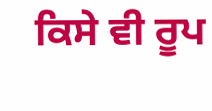ਕਿਸੇ ਵੀ ਰੂਪ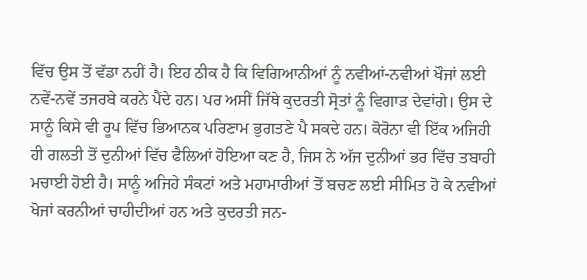ਵਿੱਚ ਉਸ ਤੋਂ ਵੱਡਾ ਨਹੀਂ ਹੈ। ਇਹ ਠੀਕ ਹੈ ਕਿ ਵਿਗਿਆਨੀਆਂ ਨੂੰ ਨਵੀਆਂ-ਨਵੀਆਂ ਖੌਜਾਂ ਲਈ ਨਵੇਂ-ਨਵੇਂ ਤਜਰਬੇ ਕਰਨੇ ਪੈਂਦੇ ਹਨ। ਪਰ ਅਸੀਂ ਜਿੱਥੇ ਕੁਦਰਤੀ ਸ੍ਰੋਤਾਂ ਨੂੰ ਵਿਗਾੜ ਦੇਵਾਂਗੇ। ਉਸ ਦੇ ਸਾਨੂੰ ਕਿਸੇ ਵੀ ਰੂਪ ਵਿੱਚ ਭਿਆਨਕ ਪਰਿਣਾਮ ਭੁਗਤਣੇ ਪੈ ਸਕਦੇ ਹਨ। ਕੋਰੋਨਾ ਵੀ ਇੱਕ ਅਜਿਹੀ ਹੀ ਗਲਤੀ ਤੋਂ ਦੁਨੀਆਂ ਵਿੱਚ ਫੈਲਿਆਂ ਹੋਇਆ ਕਣ ਹੈ, ਜਿਸ ਨੇ ਅੱਜ ਦੁਨੀਆਂ ਭਰ ਵਿੱਚ ਤਬਾਹੀ ਮਚਾਈ ਹੋਈ ਹੈ। ਸਾਨੂੰ ਅਜਿਹੇ ਸੰਕਟਾਂ ਅਤੇ ਮਹਾਮਾਰੀਆਂ ਤੋਂ ਬਚਣ ਲਈ ਸੀਮਿਤ ਹੋ ਕੇ ਨਵੀਆਂ ਖੋਜਾਂ ਕਰਨੀਆਂ ਚਾਹੀਦੀਆਂ ਹਨ ਅਤੇ ਕੁਦਰਤੀ ਜਨ-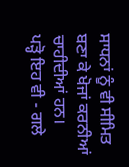ਸਾਧਨਾਂ ਨੂੰ ਵੀ ਸੀਮਿਤ ਬਣਾ ਕੇ ਖੋਜਾਂ ਕਰਨੀਆਂ ਚਾਹੀਦੀਆਂ ਹਨ।
ਪੜ੍ਹੋ ਇਹ ਵੀ - ਗਲੇ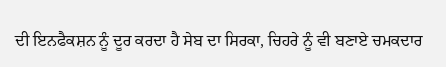ਦੀ ਇਨਫੈਕਸ਼ਨ ਨੂੰ ਦੂਰ ਕਰਦਾ ਹੈ ਸੇਬ ਦਾ ਸਿਰਕਾ, ਚਿਹਰੇ ਨੂੰ ਵੀ ਬਣਾਏ ਚਮਕਦਾਰ